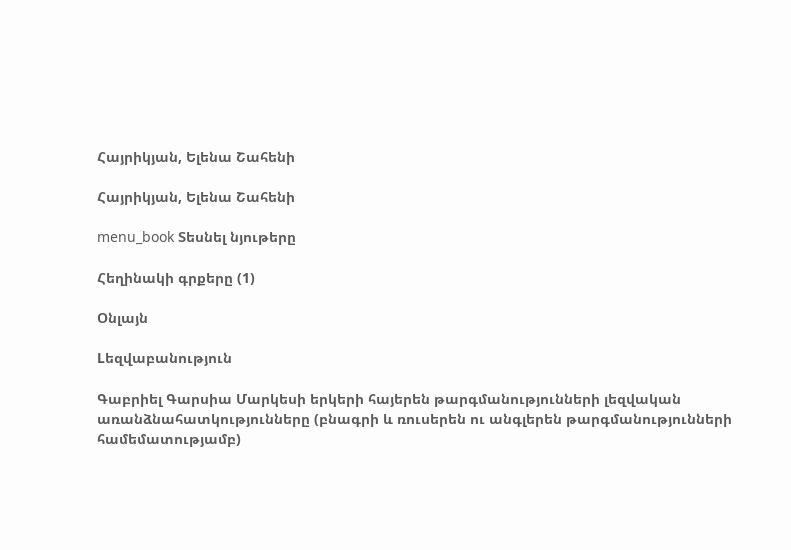Հայրիկյան, Ելենա Շահենի

Հայրիկյան, Ելենա Շահենի

menu_book Տեսնել նյութերը

Հեղինակի գրքերը (1)

Օնլայն

Lեզվաբանություն

Գաբրիել Գարսիա Մարկեսի երկերի հայերեն թարգմանությունների լեզվական առանձնահատկությունները (բնագրի և ռուսերեն ու անգլերեն թարգմանությունների համեմատությամբ)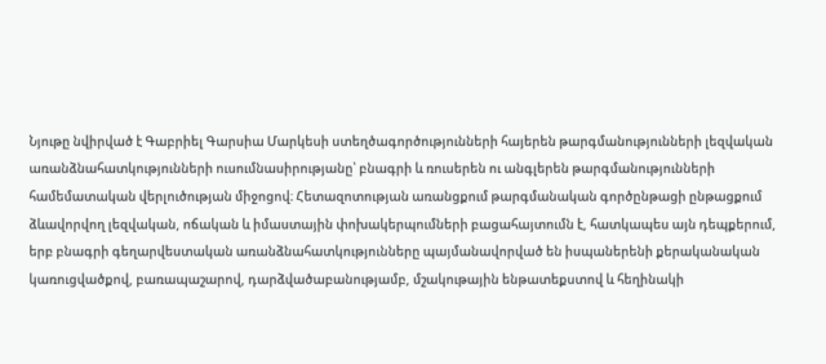Նյութը նվիրված է Գաբրիել Գարսիա Մարկեսի ստեղծագործությունների հայերեն թարգմանությունների լեզվական առանձնահատկությունների ուսումնասիրությանը՝ բնագրի և ռուսերեն ու անգլերեն թարգմանությունների համեմատական վերլուծության միջոցով։ Հետազոտության առանցքում թարգմանական գործընթացի ընթացքում ձևավորվող լեզվական, ոճական և իմաստային փոխակերպումների բացահայտումն է, հատկապես այն դեպքերում, երբ բնագրի գեղարվեստական առանձնահատկությունները պայմանավորված են իսպաներենի քերականական կառուցվածքով, բառապաշարով, դարձվածաբանությամբ, մշակութային ենթատեքստով և հեղինակի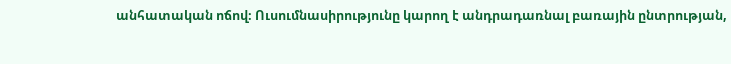անհատական ոճով։ Ուսումնասիրությունը կարող է անդրադառնալ բառային ընտրության,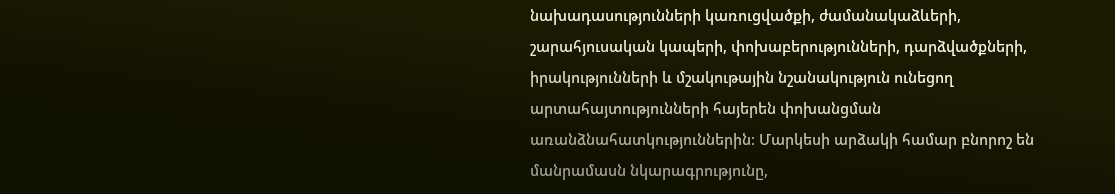նախադասությունների կառուցվածքի, ժամանակաձևերի, շարահյուսական կապերի, փոխաբերությունների, դարձվածքների, իրակությունների և մշակութային նշանակություն ունեցող արտահայտությունների հայերեն փոխանցման առանձնահատկություններին։ Մարկեսի արձակի համար բնորոշ են մանրամասն նկարագրությունը,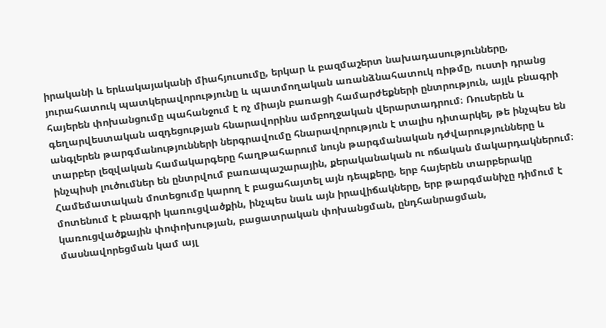իրականի և երևակայականի միահյուսումը, երկար և բազմաշերտ նախադասությունները, յուրահատուկ պատկերավորությունը և պատմողական առանձնահատուկ ռիթմը, ուստի դրանց հայերեն փոխանցումը պահանջում է ոչ միայն բառացի համարժեքների ընտրություն, այլև բնագրի գեղարվեստական ազդեցության հնարավորինս ամբողջական վերարտադրում։ Ռուսերեն և անգլերեն թարգմանությունների ներգրավումը հնարավորություն է տալիս դիտարկել, թե ինչպես են տարբեր լեզվական համակարգերը հաղթահարում նույն թարգմանական դժվարությունները և ինչպիսի լուծումներ են ընտրվում բառապաշարային, քերականական ու ոճական մակարդակներում։ Համեմատական մոտեցումը կարող է բացահայտել այն դեպքերը, երբ հայերեն տարբերակը մոտենում է բնագրի կառուցվածքին, ինչպես նաև այն իրավիճակները, երբ թարգմանիչը դիմում է կառուցվածքային փոփոխության, բացատրական փոխանցման, ընդհանրացման, մասնավորեցման կամ այլ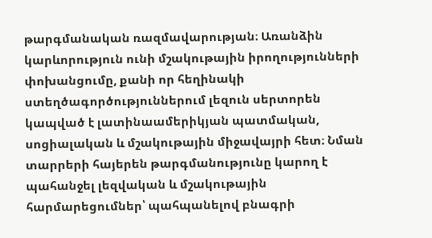թարգմանական ռազմավարության։ Առանձին կարևորություն ունի մշակութային իրողությունների փոխանցումը, քանի որ հեղինակի ստեղծագործություններում լեզուն սերտորեն կապված է լատինաամերիկյան պատմական, սոցիալական և մշակութային միջավայրի հետ։ Նման տարրերի հայերեն թարգմանությունը կարող է պահանջել լեզվական և մշակութային հարմարեցումներ՝ պահպանելով բնագրի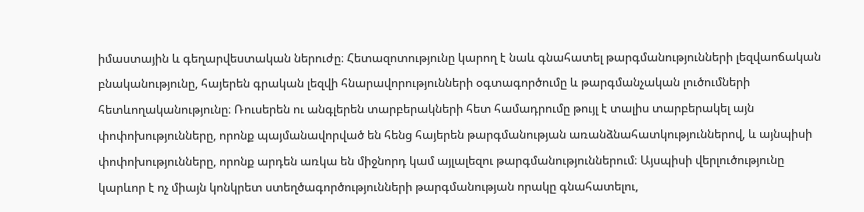իմաստային և գեղարվեստական ներուժը։ Հետազոտությունը կարող է նաև գնահատել թարգմանությունների լեզվաոճական բնականությունը, հայերեն գրական լեզվի հնարավորությունների օգտագործումը և թարգմանչական լուծումների հետևողականությունը։ Ռուսերեն ու անգլերեն տարբերակների հետ համադրումը թույլ է տալիս տարբերակել այն փոփոխությունները, որոնք պայմանավորված են հենց հայերեն թարգմանության առանձնահատկություններով, և այնպիսի փոփոխությունները, որոնք արդեն առկա են միջնորդ կամ այլալեզու թարգմանություններում։ Այսպիսի վերլուծությունը կարևոր է ոչ միայն կոնկրետ ստեղծագործությունների թարգմանության որակը գնահատելու,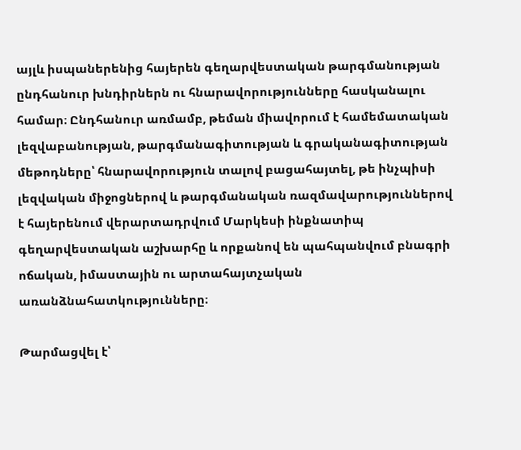այլև իսպաներենից հայերեն գեղարվեստական թարգմանության ընդհանուր խնդիրներն ու հնարավորությունները հասկանալու համար։ Ընդհանուր առմամբ, թեման միավորում է համեմատական լեզվաբանության, թարգմանագիտության և գրականագիտության մեթոդները՝ հնարավորություն տալով բացահայտել, թե ինչպիսի լեզվական միջոցներով և թարգմանական ռազմավարություններով է հայերենում վերարտադրվում Մարկեսի ինքնատիպ գեղարվեստական աշխարհը և որքանով են պահպանվում բնագրի ոճական, իմաստային ու արտահայտչական առանձնահատկությունները։

Թարմացվել է՝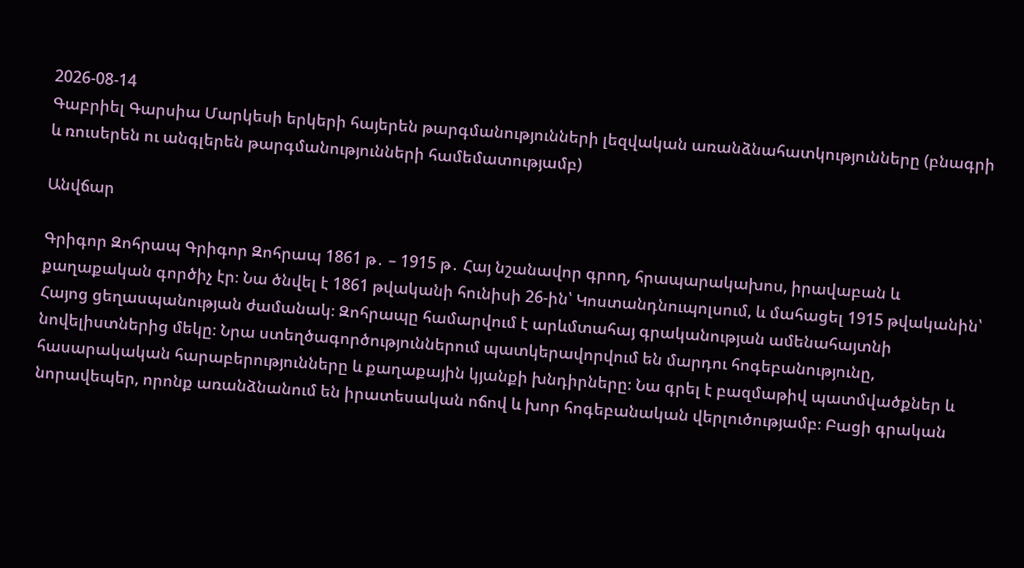2026-08-14
Գաբրիել Գարսիա Մարկեսի երկերի հայերեն թարգմանությունների լեզվական առանձնահատկությունները (բնագրի և ռուսերեն ու անգլերեն թարգմանությունների համեմատությամբ)

Անվճար

Գրիգոր Զոհրապ Գրիգոր Զոհրապ 1861 թ․ – 1915 թ․ Հայ նշանավոր գրող, հրապարակախոս, իրավաբան և քաղաքական գործիչ էր։ Նա ծնվել է 1861 թվականի հունիսի 26-ին՝ Կոստանդնուպոլսում, և մահացել 1915 թվականին՝ Հայոց ցեղասպանության ժամանակ։ Զոհրապը համարվում է արևմտահայ գրականության ամենահայտնի նովելիստներից մեկը։ Նրա ստեղծագործություններում պատկերավորվում են մարդու հոգեբանությունը, հասարակական հարաբերությունները և քաղաքային կյանքի խնդիրները։ Նա գրել է բազմաթիվ պատմվածքներ և նորավեպեր, որոնք առանձնանում են իրատեսական ոճով և խոր հոգեբանական վերլուծությամբ։ Բացի գրական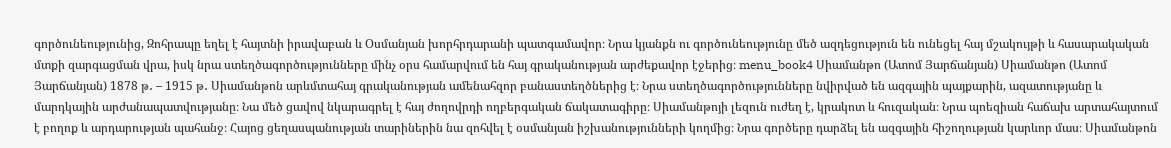գործունեությունից, Զոհրապը եղել է հայտնի իրավաբան և Օսմանյան խորհրդարանի պատգամավոր։ Նրա կյանքն ու գործունեությունը մեծ ազդեցություն են ունեցել հայ մշակույթի և հասարակական մտքի զարգացման վրա, իսկ նրա ստեղծագործությունները մինչ օրս համարվում են հայ գրականության արժեքավոր էջերից։ menu_book4 Սիամանթո (Ատոմ Յարճանյան) Սիամանթո (Ատոմ Յարճանյան) 1878 թ․ – 1915 թ․ Սիամանթոն արևմտահայ գրականության ամենահզոր բանաստեղծներից է։ Նրա ստեղծագործությունները նվիրված են ազգային պայքարին, ազատությանը և մարդկային արժանապատվությանը։ Նա մեծ ցավով նկարագրել է հայ ժողովրդի ողբերգական ճակատագիրը։ Սիամանթոյի լեզուն ուժեղ է, կրակոտ և հուզական։ Նրա պոեզիան հաճախ արտահայտում է բողոք և արդարության պահանջ։ Հայոց ցեղասպանության տարիներին նա զոհվել է օսմանյան իշխանությունների կողմից։ Նրա գործերը դարձել են ազգային հիշողության կարևոր մաս։ Սիամանթոն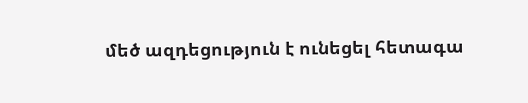մեծ ազդեցություն է ունեցել հետագա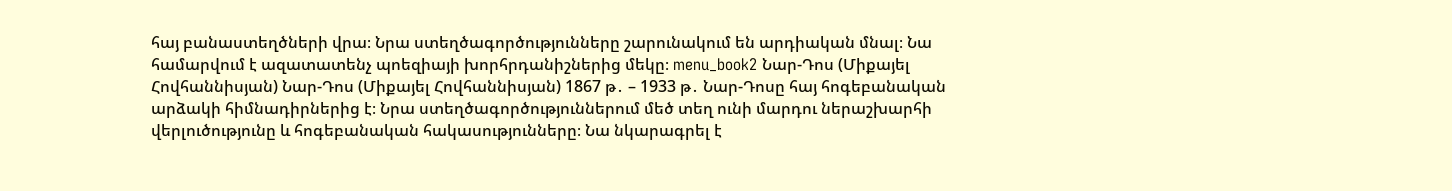հայ բանաստեղծների վրա։ Նրա ստեղծագործությունները շարունակում են արդիական մնալ։ Նա համարվում է ազատատենչ պոեզիայի խորհրդանիշներից մեկը։ menu_book2 Նար-Դոս (Միքայել Հովհաննիսյան) Նար-Դոս (Միքայել Հովհաննիսյան) 1867 թ․ – 1933 թ․ Նար-Դոսը հայ հոգեբանական արձակի հիմնադիրներից է։ Նրա ստեղծագործություններում մեծ տեղ ունի մարդու ներաշխարհի վերլուծությունը և հոգեբանական հակասությունները։ Նա նկարագրել է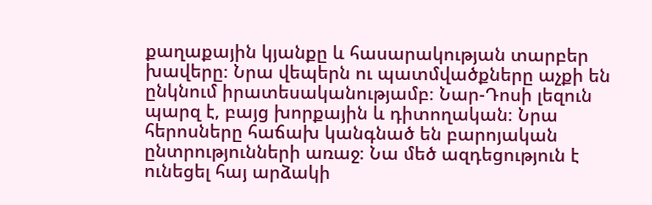քաղաքային կյանքը և հասարակության տարբեր խավերը։ Նրա վեպերն ու պատմվածքները աչքի են ընկնում իրատեսականությամբ։ Նար-Դոսի լեզուն պարզ է, բայց խորքային և դիտողական։ Նրա հերոսները հաճախ կանգնած են բարոյական ընտրությունների առաջ։ Նա մեծ ազդեցություն է ունեցել հայ արձակի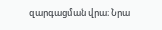զարգացման վրա։ Նրա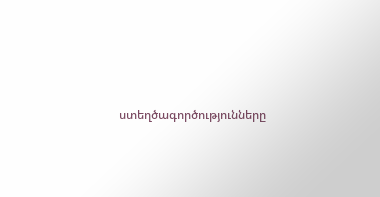ստեղծագործությունները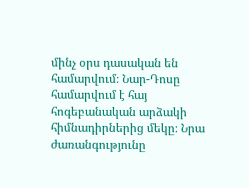մինչ օրս դասական են համարվում։ Նար-Դոսը համարվում է հայ հոգեբանական արձակի հիմնադիրներից մեկը։ Նրա ժառանգությունը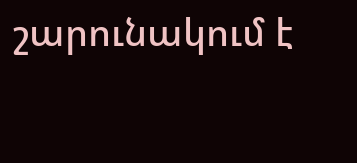շարունակում է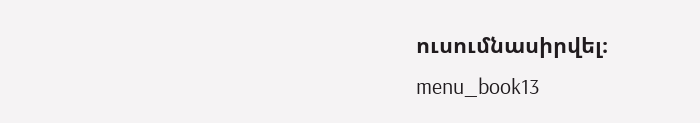ուսումնասիրվել։ menu_book13